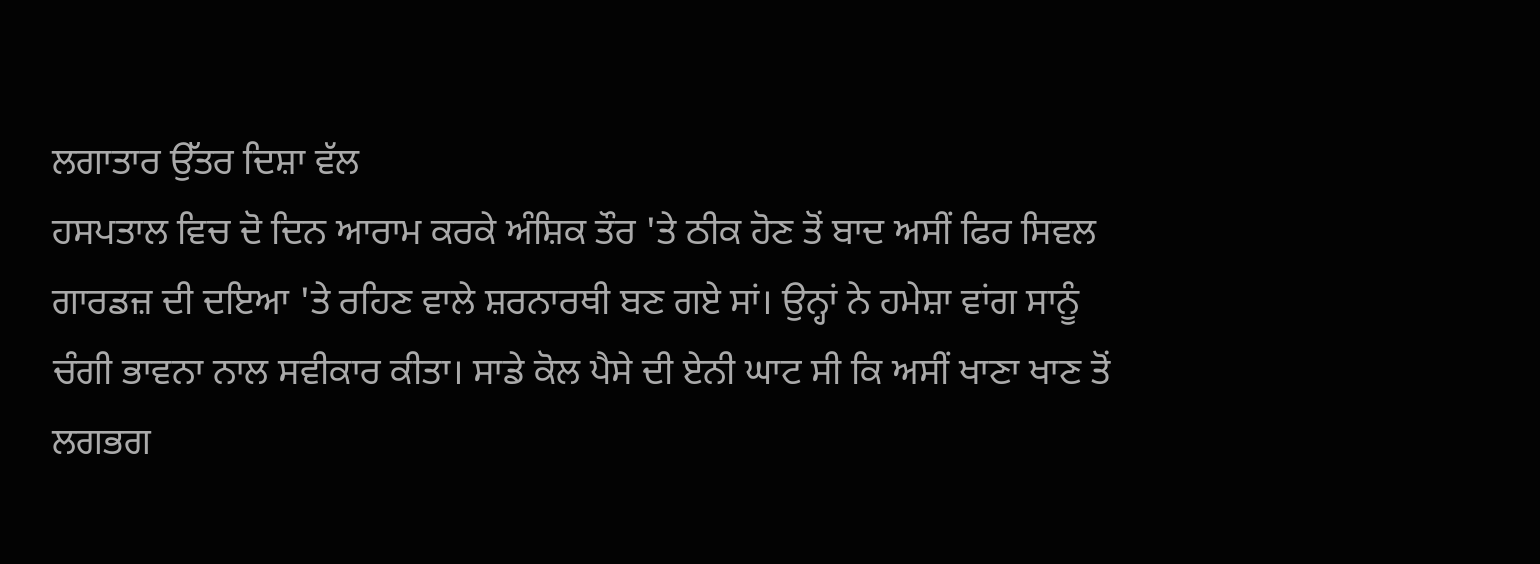ਲਗਾਤਾਰ ਉੱਤਰ ਦਿਸ਼ਾ ਵੱਲ
ਹਸਪਤਾਲ ਵਿਚ ਦੋ ਦਿਨ ਆਰਾਮ ਕਰਕੇ ਅੰਸ਼ਿਕ ਤੌਰ 'ਤੇ ਠੀਕ ਹੋਣ ਤੋਂ ਬਾਦ ਅਸੀਂ ਫਿਰ ਸਿਵਲ ਗਾਰਡਜ਼ ਦੀ ਦਇਆ 'ਤੇ ਰਹਿਣ ਵਾਲੇ ਸ਼ਰਨਾਰਥੀ ਬਣ ਗਏ ਸਾਂ। ਉਨ੍ਹਾਂ ਨੇ ਹਮੇਸ਼ਾ ਵਾਂਗ ਸਾਨੂੰ ਚੰਗੀ ਭਾਵਨਾ ਨਾਲ ਸਵੀਕਾਰ ਕੀਤਾ। ਸਾਡੇ ਕੋਲ ਪੈਸੇ ਦੀ ਏਨੀ ਘਾਟ ਸੀ ਕਿ ਅਸੀਂ ਖਾਣਾ ਖਾਣ ਤੋਂ ਲਗਭਗ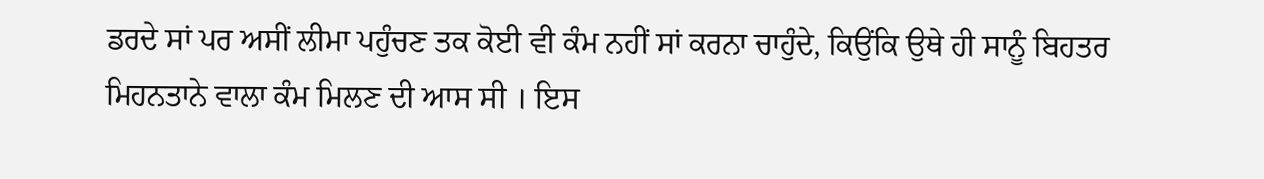ਡਰਦੇ ਸਾਂ ਪਰ ਅਸੀਂ ਲੀਮਾ ਪਹੁੰਚਣ ਤਕ ਕੋਈ ਵੀ ਕੰਮ ਨਹੀਂ ਸਾਂ ਕਰਨਾ ਚਾਹੁੰਦੇ, ਕਿਉਂਕਿ ਉਥੇ ਹੀ ਸਾਨੂੰ ਬਿਹਤਰ ਮਿਹਨਤਾਨੇ ਵਾਲਾ ਕੰਮ ਮਿਲਣ ਦੀ ਆਸ ਸੀ । ਇਸ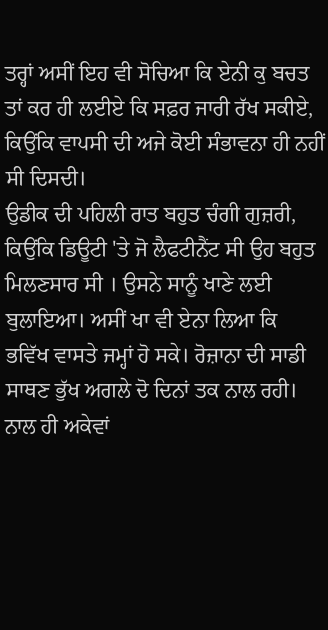ਤਰ੍ਹਾਂ ਅਸੀਂ ਇਹ ਵੀ ਸੋਚਿਆ ਕਿ ਏਨੀ ਕੁ ਬਚਤ ਤਾਂ ਕਰ ਹੀ ਲਈਏ ਕਿ ਸਫ਼ਰ ਜਾਰੀ ਰੱਖ ਸਕੀਏ, ਕਿਉਂਕਿ ਵਾਪਸੀ ਦੀ ਅਜੇ ਕੋਈ ਸੰਭਾਵਨਾ ਹੀ ਨਹੀਂ ਸੀ ਦਿਸਦੀ।
ਉਡੀਕ ਦੀ ਪਹਿਲੀ ਰਾਤ ਬਹੁਤ ਚੰਗੀ ਗੁਜ਼ਰੀ, ਕਿਉਂਕਿ ਡਿਊਟੀ 'ਤੇ ਜੋ ਲੈਫਟੀਨੈਂਟ ਸੀ ਉਹ ਬਹੁਤ ਮਿਲਣਸਾਰ ਸੀ । ਉਸਨੇ ਸਾਨੂੰ ਖਾਣੇ ਲਈ ਬੁਲਾਇਆ। ਅਸੀਂ ਖਾ ਵੀ ਏਨਾ ਲਿਆ ਕਿ ਭਵਿੱਖ ਵਾਸਤੇ ਜਮ੍ਹਾਂ ਹੋ ਸਕੇ। ਰੋਜ਼ਾਨਾ ਦੀ ਸਾਡੀ ਸਾਥਣ ਭੁੱਖ ਅਗਲੇ ਦੋ ਦਿਨਾਂ ਤਕ ਨਾਲ ਰਹੀ। ਨਾਲ ਹੀ ਅਕੇਵਾਂ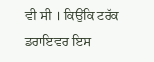ਵੀ ਸੀ । ਕਿਉਂਕਿ ਟਰੱਕ ਡਰਾਇਵਰ ਇਸ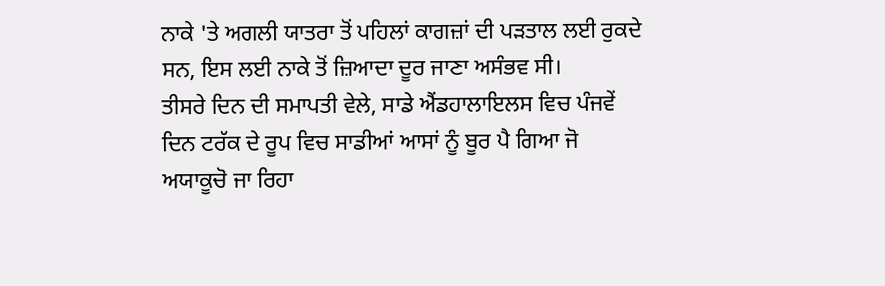ਨਾਕੇ 'ਤੇ ਅਗਲੀ ਯਾਤਰਾ ਤੋਂ ਪਹਿਲਾਂ ਕਾਗਜ਼ਾਂ ਦੀ ਪੜਤਾਲ ਲਈ ਰੁਕਦੇ ਸਨ, ਇਸ ਲਈ ਨਾਕੇ ਤੋਂ ਜ਼ਿਆਦਾ ਦੂਰ ਜਾਣਾ ਅਸੰਭਵ ਸੀ।
ਤੀਸਰੇ ਦਿਨ ਦੀ ਸਮਾਪਤੀ ਵੇਲੇ, ਸਾਡੇ ਐਂਡਹਾਲਾਇਲਸ ਵਿਚ ਪੰਜਵੇਂ ਦਿਨ ਟਰੱਕ ਦੇ ਰੂਪ ਵਿਚ ਸਾਡੀਆਂ ਆਸਾਂ ਨੂੰ ਬੂਰ ਪੈ ਗਿਆ ਜੋ ਅਯਾਕੂਚੋ ਜਾ ਰਿਹਾ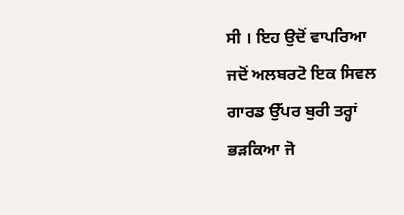ਸੀ । ਇਹ ਉਦੋਂ ਵਾਪਰਿਆ ਜਦੋਂ ਅਲਬਰਟੋ ਇਕ ਸਿਵਲ ਗਾਰਡ ਉੱਪਰ ਬੁਰੀ ਤਰ੍ਹਾਂ ਭੜਕਿਆ ਜੋ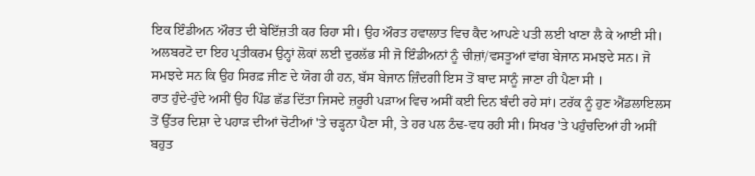ਇਕ ਇੰਡੀਅਨ ਔਰਤ ਦੀ ਬੇਇੱਜ਼ਤੀ ਕਰ ਰਿਹਾ ਸੀ। ਉਹ ਔਰਤ ਹਵਾਲਾਤ ਵਿਚ ਕੈਦ ਆਪਣੇ ਪਤੀ ਲਈ ਖਾਣਾ ਲੈ ਕੇ ਆਈ ਸੀ। ਅਲਬਰਟੋ ਦਾ ਇਹ ਪ੍ਰਤੀਕਰਮ ਉਨ੍ਹਾਂ ਲੋਕਾਂ ਲਈ ਦੁਰਲੱਭ ਸੀ ਜੋ ਇੰਡੀਅਨਾਂ ਨੂੰ ਚੀਜ਼ਾਂ/ਵਸਤੂਆਂ ਵਾਂਗ ਬੇਜਾਨ ਸਮਝਦੇ ਸਨ। ਜੋ ਸਮਝਦੇ ਸਨ ਕਿ ਉਹ ਸਿਰਫ਼ ਜੀਣ ਦੇ ਯੋਗ ਹੀ ਹਨ, ਬੱਸ ਬੇਜਾਨ ਜ਼ਿੰਦਗੀ ਇਸ ਤੋਂ ਬਾਦ ਸਾਨੂੰ ਜਾਣਾ ਹੀ ਪੈਣਾ ਸੀ ।
ਰਾਤ ਹੁੰਦੇ-ਹੁੰਦੇ ਅਸੀਂ ਉਹ ਪਿੰਡ ਛੱਡ ਦਿੱਤਾ ਜਿਸਦੇ ਜ਼ਰੂਰੀ ਪੜਾਅ ਵਿਚ ਅਸੀਂ ਕਈ ਦਿਨ ਬੰਦੀ ਰਹੇ ਸਾਂ। ਟਰੱਕ ਨੂੰ ਹੁਣ ਐਂਡਲਾਇਲਸ ਤੋਂ ਉੱਤਰ ਦਿਸ਼ਾ ਦੇ ਪਹਾੜ ਦੀਆਂ ਚੋਟੀਆਂ 'ਤੇ ਚੜ੍ਹਨਾ ਪੈਣਾ ਸੀ, ਤੇ ਹਰ ਪਲ ਠੰਢ-ਵਧ ਰਹੀ ਸੀ। ਸਿਖਰ 'ਤੇ ਪਹੁੰਚਦਿਆਂ ਹੀ ਅਸੀਂ ਬਹੁਤ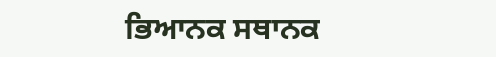ਭਿਆਨਕ ਸਥਾਨਕ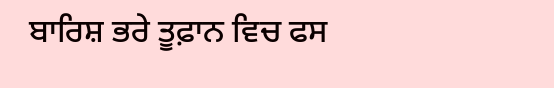ਬਾਰਿਸ਼ ਭਰੇ ਤੂਫ਼ਾਨ ਵਿਚ ਫਸ